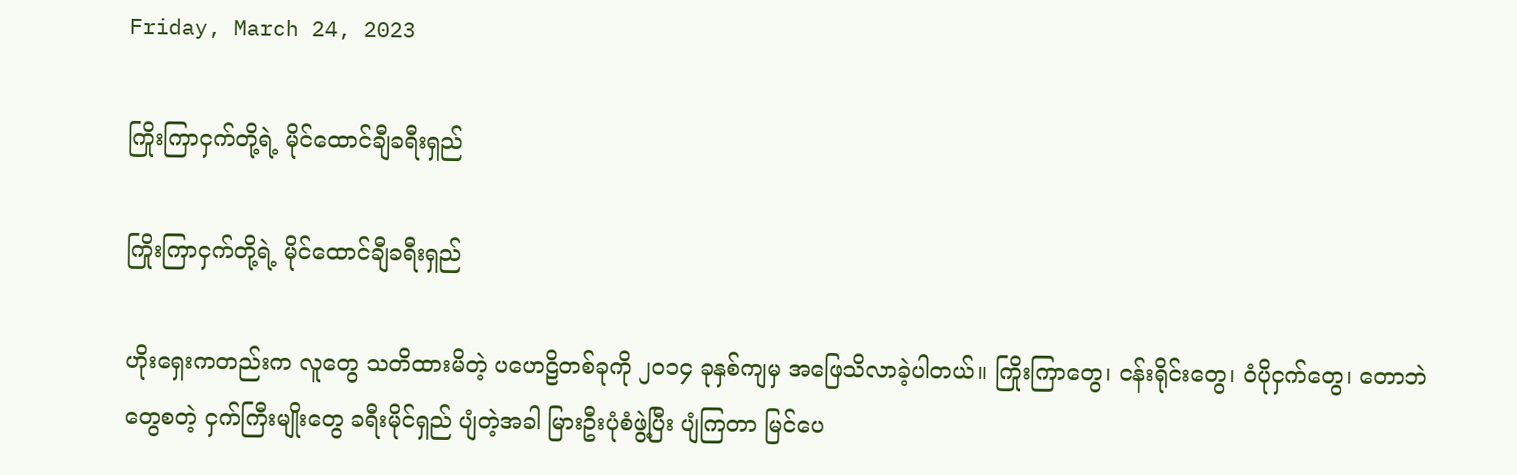Friday, March 24, 2023

ကြိုးကြာငှက်တို့ရဲ့ မိုင်ထောင်ချီခရီးရှည်

ကြိုးကြာငှက်တို့ရဲ့ မိုင်ထောင်ချီခရီးရှည်

ဟိုးရှေးကတည်းက လူတွေ သတိထားမိတဲ့ ပဟေဠိတစ်ခုကို ၂၀၁၄ ခုနှစ်ကျမှ အဖြေသိလာခဲ့ပါတယ်။ ကြိုးကြာတွေ၊ ငန်းရိုင်းတွေ၊ ဝံပိုငှက်တွေ၊ တောဘဲတွေစတဲ့ ငှက်ကြီးမျိုးတွေ ခရီးမိုင်ရှည် ပျံတဲ့အခါ မြားဦးပုံစံဖွဲ့ပြီး ပျံကြတာ မြင်ပေ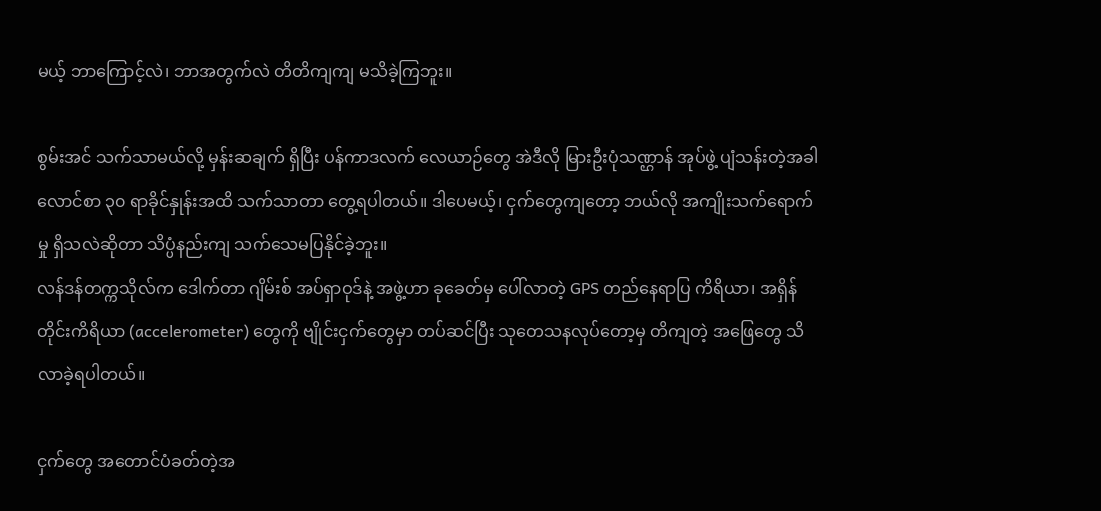မယ့် ဘာကြောင့်လဲ၊ ဘာအတွက်လဲ တိတိကျကျ မသိခဲ့ကြဘူး။

စွမ်းအင် သက်သာမယ်လို့ မှန်းဆချက် ရှိပြီး ပန်ကာဒလက် လေယာဉ်တွေ အဲဒီလို မြားဦးပုံသဏ္ဌာန် အုပ်ဖွဲ့ ပျံသန်းတဲ့အခါ လောင်စာ ၃၀ ရာခိုင်နှုန်းအထိ သက်သာတာ တွေ့ရပါတယ်။ ဒါပေမယ့်၊ ငှက်တွေကျတော့ ဘယ်လို အကျိုးသက်ရောက်မှု ရှိသလဲဆိုတာ သိပ္ပံနည်းကျ သက်သေမပြနိုင်ခဲ့ဘူး။
လန်ဒန်တက္ကသိုလ်က ဒေါက်တာ ဂျိမ်းစ် အပ်ရှာဝုဒ်နဲ့ အဖွဲ့ဟာ ခုခေတ်မှ ပေါ်လာတဲ့ GPS တည်နေရာပြ ကိရိယာ၊ အရှိန်တိုင်းကိရိယာ (accelerometer) တွေကို ဗျိုင်းငှက်တွေမှာ တပ်ဆင်ပြီး သုတေသနလုပ်တော့မှ တိကျတဲ့ အဖြေတွေ သိလာခဲ့ရပါတယ်။

ငှက်တွေ အတောင်ပံခတ်တဲ့အ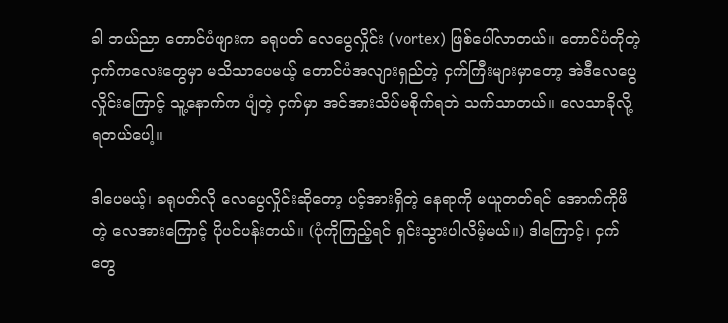ခါ ဘယ်ညာ တောင်ပံဖျားက ခရုပတ် လေပွေလှိုင်း (vortex) ဖြစ်ပေါ်လာတယ်။ တောင်ပံတိုတဲ့ ငှက်ကလေးတွေမှာ မသိသာပေမယ့် တောင်ပံအလျားရှည်တဲ့ ငှက်ကြီးများမှာတော့ အဲဒီလေပွေလှိုင်းကြောင့် သူ့နောက်က ပျံတဲ့ ငှက်မှာ အင်အားသိပ်မစိုက်ရဘဲ သက်သာတယ်။ လေသာခိုလို့ ရတယ်ပေါ့။

ဒါပေမယ့်၊ ခရုပတ်လို လေပွေလှိုင်းဆိုတော့ ပင့်အားရှိတဲ့ နေရာကို မယူတတ်ရင် အောက်ကိုဖိတဲ့ လေအားကြောင့် ပိုပင်ပန်းတယ်။ (ပုံကိုကြည့်ရင် ရှင်းသွားပါလိမ့်မယ်။) ဒါကြောင့်၊ ငှက်တွေ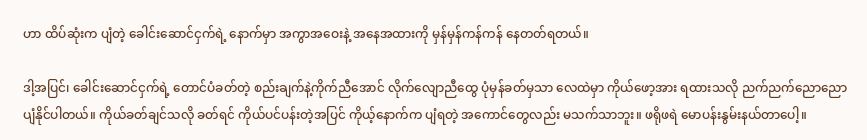ဟာ ထိပ်ဆုံးက ပျံတဲ့ ခေါင်းဆောင်ငှက်ရဲ့ နောက်မှာ အကွာအဝေးနဲ့ အနေအထားကို မှန်မှန်ကန်ကန် နေတတ်ရတယ်။

ဒါ့အပြင်၊ ခေါင်းဆောင်ငှက်ရဲ့ တောင်ပံခတ်တဲ့ စည်းချက်နဲ့ကိုက်ညီအောင် လိုက်လျောညီထွေ ပုံမှန်ခတ်မှသာ လေထဲမှာ ကိုယ်ဖော့အား ရထားသလို ညက်ညက်ညောညော ပျံနိုင်ပါတယ်။ ကိုယ်ခတ်ချင်သလို ခတ်ရင် ကိုယ်ပင်ပန်းတဲ့အပြင် ကိုယ့်နောက်က ပျံရတဲ့ အကောင်တွေလည်း မသက်သာဘူး။ ဖရိုဖရဲ မောပန်းနွမ်းနယ်တာပေါ့။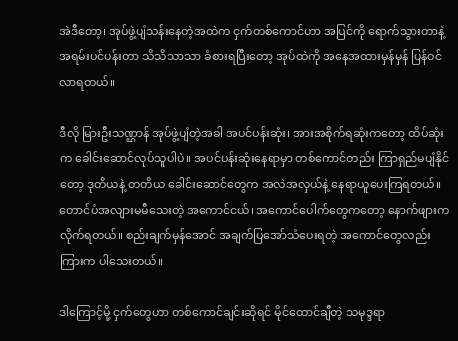အဲဒီတော့၊ အုပ်ဖွဲ့ပျံသန်းနေတဲ့အထဲက ငှက်တစ်ကောင်ဟာ အပြင်ကို ရောက်သွားတာနဲ့ အရမ်းပင်ပန်းတာ သိသိသာသာ ခံစားရပြီးတော့ အုပ်ထဲကို အနေအထားမှန်မှန် ပြန်ဝင်လာရတယ်။

ဒီလို မြားဦးသဏ္ဌာန် အုပ်ဖွဲ့ပျံတဲ့အခါ အပင်ပန်းဆုံး၊ အားအစိုက်ရဆုံးကတော့ ထိပ်ဆုံးက ခေါင်းဆောင်လုပ်သူပါပဲ။ အပင်ပန်းဆုံးနေရာမှာ တစ်ကောင်တည်း ကြာရှည်မပျံနိုင်တော့ ဒုတိယနဲ့ တတိယ ခေါင်းဆောင်တွေက အလဲအလှယ်နဲ့ နေရာယူပေးကြရတယ်။ တောင်ပံအလျားမမီသေးတဲ့ အကောင်ငယ်၊ အကောင်ပေါက်တွေကတော့ နောက်ဖျားက လိုက်ရတယ်။ စည်းချက်မှန်အောင် အချက်ပြအော်သံပေးရတဲ့ အကောင်တွေလည်း ကြားက ပါသေးတယ်။

ဒါကြောင့်မို့ ငှက်တွေဟာ တစ်ကောင်ချင်းဆိုရင် မိုင်ထောင်ချီတဲ့ သမုဒ္ဒရာ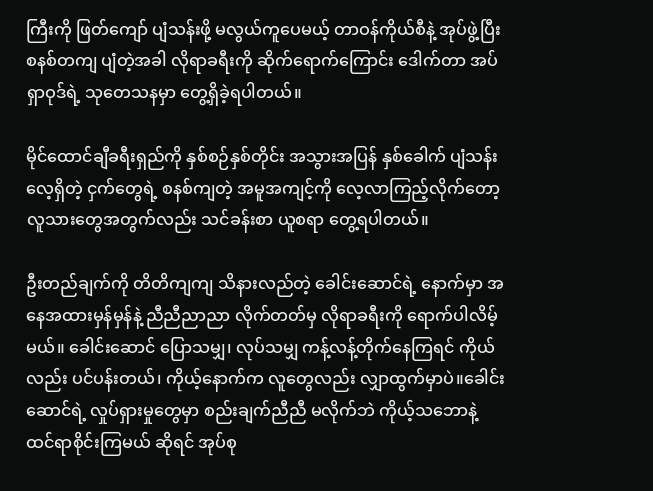ကြီးကို ဖြတ်ကျော် ပျံသန်းဖို့ မလွယ်ကူပေမယ့် တာဝန်ကိုယ်စီနဲ့ အုပ်ဖွဲ့ပြီး စနစ်တကျ ပျံတဲ့အခါ လိုရာခရီးကို ဆိုက်ရောက်ကြောင်း ဒေါက်တာ အပ်ရှာဝုဒ်ရဲ့ သုတေသနမှာ တွေ့ရှိခဲ့ရပါတယ်။

မိုင်ထောင်ချီခရီးရှည်ကို နှစ်စဉ်နှစ်တိုင်း အသွားအပြန် နှစ်ခေါက် ပျံသန်းလေ့ရှိတဲ့ ငှက်တွေရဲ့ စနစ်ကျတဲ့ အမူအကျင့်ကို လေ့လာကြည့်လိုက်တော့ လူသားတွေအတွက်လည်း သင်ခန်းစာ ယူစရာ တွေ့ရပါတယ်။

ဦးတည်ချက်ကို တိတိကျကျ သိနားလည်တဲ့ ခေါင်းဆောင်ရဲ့ နောက်မှာ အနေအထားမှန်မှန်နဲ့ ညီညီညာညာ လိုက်တတ်မှ လိုရာခရီးကို ရောက်ပါလိမ့်မယ်။ ခေါင်းဆောင် ပြောသမျှ၊ လုပ်သမျှ ကန့်လန့်တိုက်နေကြရင် ကိုယ်လည်း ပင်ပန်းတယ်၊ ကိုယ့်နောက်က လူတွေလည်း လျှာထွက်မှာပဲ။ခေါင်းဆောင်ရဲ့ လှုပ်ရှားမှုတွေမှာ စည်းချက်ညီညီ မလိုက်ဘဲ ကိုယ့်သဘောနဲ့ ထင်ရာစိုင်းကြမယ် ဆိုရင် အုပ်စု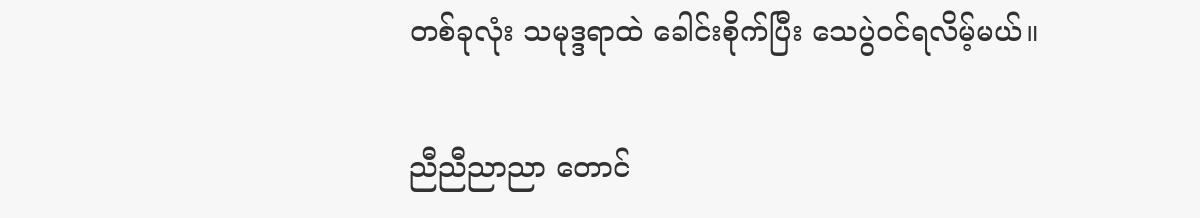တစ်ခုလုံး သမုဒ္ဒရာထဲ ခေါင်းစိုက်ပြီး သေပွဲဝင်ရလိမ့်မယ်။

ညီညီညာညာ တောင်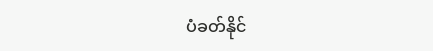ပံခတ်နိုင်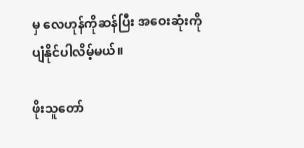မှ လေဟုန်ကိုဆန်ပြီး အဝေးဆုံးကို ပျံနိုင်ပါလိမ့်မယ်။

ဖိုးသူတော်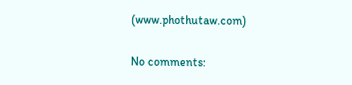(www.phothutaw.com)

No comments: